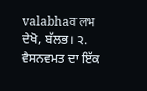valabhaवॱलभ
ਦੇਖੋ, ਬੱਲਭ। ੨. ਵੈਸਨਵਮਤ ਦਾ ਇੱਕ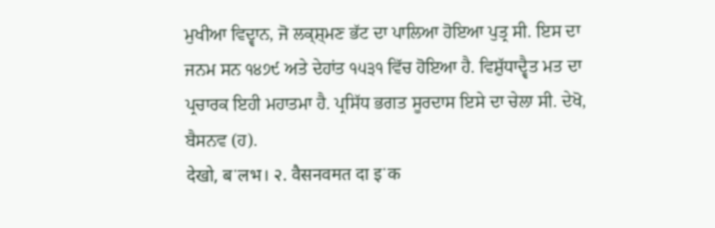ਮੁਖੀਆ ਵਿਦ੍ਵਾਨ, ਜੋ ਲਕ੍ਸ਼੍ਮਣ ਭੱਟ ਦਾ ਪਾਲਿਆ ਹੋਇਆ ਪੁਤ੍ਰ ਸੀ. ਇਸ ਦਾ ਜਨਮ ਸਨ ੧੪੭੯ ਅਤੇ ਦੇਹਾਂਤ ੧੫੩੧ ਵਿੱਚ ਹੋਇਆ ਹੈ. ਵਿਸ਼ੁੱਧਾਦ੍ਵੈਤ ਮਤ ਦਾ ਪ੍ਰਚਾਰਕ ਇਹੀ ਮਹਾਤਮਾ ਹੈ. ਪ੍ਰਸਿੱਧ ਭਗਤ ਸੂਰਦਾਸ ਇਸੇ ਦਾ ਚੇਲਾ ਸੀ. ਦੇਖੋ, ਬੈਸਨਵ (ਹ).
देखो, बॱलभ। २. वैसनवमत दा इॱक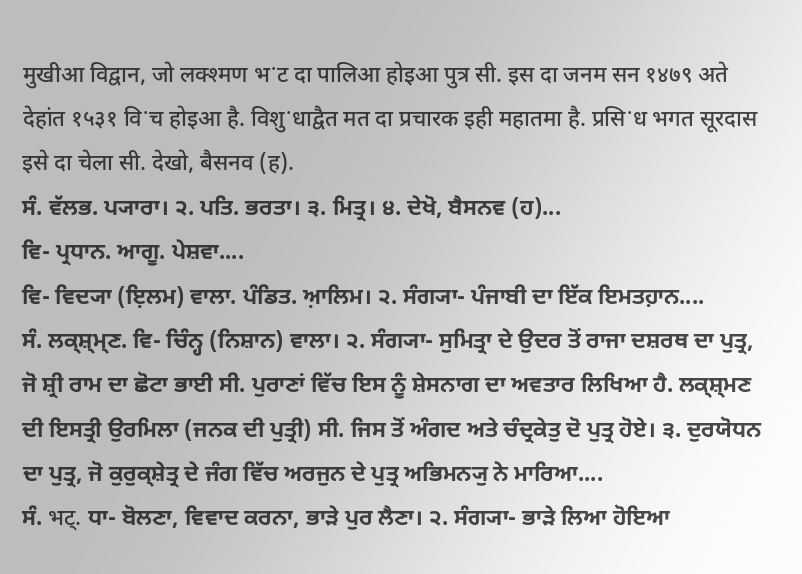मुखीआ विद्वान, जो लक्श्मण भॱट दा पालिआ होइआ पुत्र सी. इस दा जनम सन १४७९ अते देहांत १५३१ विॱच होइआ है. विशुॱधाद्वैत मत दा प्रचारक इही महातमा है. प्रसिॱध भगत सूरदास इसे दा चेला सी. देखो, बैसनव (ह).
ਸੰ. ਵੱਲਭ. ਪ੍ਯਾਰਾ। ੨. ਪਤਿ. ਭਰਤਾ। ੩. ਮਿਤ੍ਰ। ੪. ਦੇਖੋ, ਬੈਸਨਵ (ਹ)...
ਵਿ- ਪ੍ਰਧਾਨ. ਆਗੂ. ਪੇਸ਼ਵਾ....
ਵਿ- ਵਿਦ੍ਯਾ (ਇ਼ਲਮ) ਵਾਲਾ. ਪੰਡਿਤ. ਆ਼ਲਿਮ। ੨. ਸੰਗ੍ਯਾ- ਪੰਜਾਬੀ ਦਾ ਇੱਕ ਇਮਤਹ਼ਾਨ....
ਸੰ. ਲਕ੍ਸ਼੍ਮ੍ਣ. ਵਿ- ਚਿੰਨ੍ਹ (ਨਿਸ਼ਾਨ) ਵਾਲਾ। ੨. ਸੰਗ੍ਯਾ- ਸੁਮਿਤ੍ਰਾ ਦੇ ਉਦਰ ਤੋਂ ਰਾਜਾ ਦਸ਼ਰਥ ਦਾ ਪੁਤ੍ਰ, ਜੋ ਸ਼੍ਰੀ ਰਾਮ ਦਾ ਛੋਟਾ ਭਾਈ ਸੀ. ਪੁਰਾਣਾਂ ਵਿੱਚ ਇਸ ਨੂੰ ਸ਼ੇਸਨਾਗ ਦਾ ਅਵਤਾਰ ਲਿਖਿਆ ਹੈ. ਲਕ੍ਸ਼੍ਮਣ ਦੀ ਇਸਤ੍ਰੀ ਉਰਮਿਲਾ (ਜਨਕ ਦੀ ਪੁਤ੍ਰੀ) ਸੀ. ਜਿਸ ਤੋਂ ਅੰਗਦ ਅਤੇ ਚੰਦ੍ਰਕੇਤੁ ਦੋ ਪੁਤ੍ਰ ਹੋਏ। ੩. ਦੁਰਯੋਧਨ ਦਾ ਪੁਤ੍ਰ, ਜੋ ਕੁਰੁਕ੍ਸ਼ੇਤ੍ਰ ਦੇ ਜੰਗ ਵਿੱਚ ਅਰਜੁਨ ਦੇ ਪੁਤ੍ਰ ਅਭਿਮਨ੍ਯੁ ਨੇ ਮਾਰਿਆ....
ਸੰ. भट्. ਧਾ- ਬੋਲਣਾ, ਵਿਵਾਦ ਕਰਨਾ, ਭਾੜੇ ਪੁਰ ਲੈਣਾ। ੨. ਸੰਗ੍ਯਾ- ਭਾੜੇ ਲਿਆ ਹੋਇਆ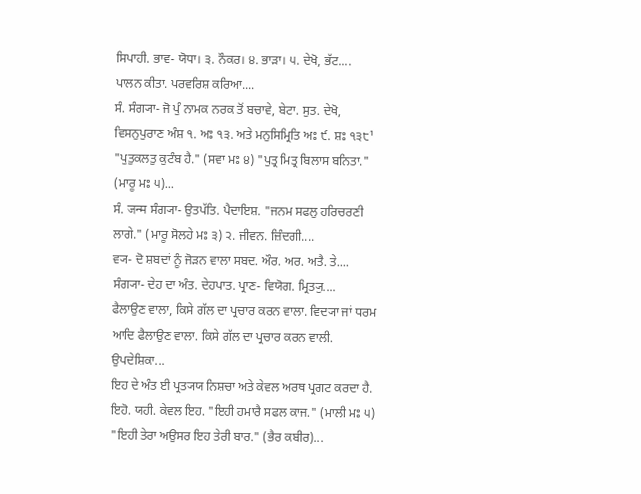ਸਿਪਾਹੀ. ਭਾਵ- ਯੋਧਾ। ੩. ਨੌਕਰ। ੪. ਭਾੜਾ। ੫. ਦੇਖੋ, ਭੱਟ....
ਪਾਲਨ ਕੀਤਾ. ਪਰਵਰਿਸ਼ ਕਰਿਆ....
ਸੰ. ਸੰਗ੍ਯਾ- ਜੋ ਪੁੰ ਨਾਮਕ ਨਰਕ ਤੋਂ ਬਚਾਵੇ, ਬੇਟਾ. ਸੁਤ. ਦੇਖੋ, ਵਿਸਨੁਪੁਰਾਣ ਅੰਸ਼ ੧. ਅਃ ੧੩. ਅਤੇ ਮਨੁਸਿਮ੍ਰਿਤਿ ਅਃ ੯. ਸ਼ਃ ੧੩੮¹ "ਪੁਤੁਕਲਤੁ ਕੁਟੰਬ ਹੈ." (ਸਵਾ ਮਃ ੪) "ਪੁਤ੍ਰ ਮਿਤ੍ਰ ਬਿਲਾਸ ਬਨਿਤਾ." (ਮਾਰੂ ਮਃ ੫)...
ਸੰ. जन्म ਸੰਗ੍ਯਾ- ਉਤਪੱਤਿ. ਪੈਦਾਇਸ਼. "ਜਨਮ ਸਫਲੁ ਹਰਿਚਰਣੀ ਲਾਗੇ." (ਮਾਰੂ ਸੋਲਹੇ ਮਃ ੩) ੨. ਜੀਵਨ. ਜ਼ਿੰਦਗੀ....
ਵ੍ਯ- ਦੋ ਸ਼ਬਦਾਂ ਨੂੰ ਜੋੜਨ ਵਾਲਾ ਸਬਦ. ਔਰ. ਅਰ. ਅਤੈ. ਤੇ....
ਸੰਗ੍ਯਾ- ਦੇਹ ਦਾ ਅੰਤ. ਦੇਹਪਾਤ. ਪ੍ਰਾਣ- ਵਿਯੋਗ. ਮ੍ਰਿਤ੍ਯੁ....
ਫੈਲਾਉਣ ਵਾਲਾ, ਕਿਸੇ ਗੱਲ ਦਾ ਪ੍ਰਚਾਰ ਕਰਨ ਵਾਲਾ. ਵਿਦ੍ਯਾ ਜਾਂ ਧਰਮ ਆਦਿ ਫੈਲਾਉਣ ਵਾਲਾ. ਕਿਸੇ ਗੱਲ ਦਾ ਪ੍ਰਚਾਰ ਕਰਨ ਵਾਲੀ. ਉਪਦੇਸ਼ਿਕਾ...
ਇਹ ਦੇ ਅੰਤ ਈ ਪ੍ਰਤ੍ਯਯ ਨਿਸ਼ਚਾ ਅਤੇ ਕੇਵਲ ਅਰਥ ਪ੍ਰਗਟ ਕਰਦਾ ਹੈ. ਇਹੋ. ਯਹੀ. ਕੇਵਲ ਇਹ. "ਇਹੀ ਹਮਾਰੈ ਸਫਲ ਕਾਜ." (ਮਾਲੀ ਮਃ ੫) "ਇਹੀ ਤੇਰਾ ਅਉਸਰ ਇਹ ਤੇਰੀ ਬਾਰ." (ਭੈਰ ਕਬੀਰ)...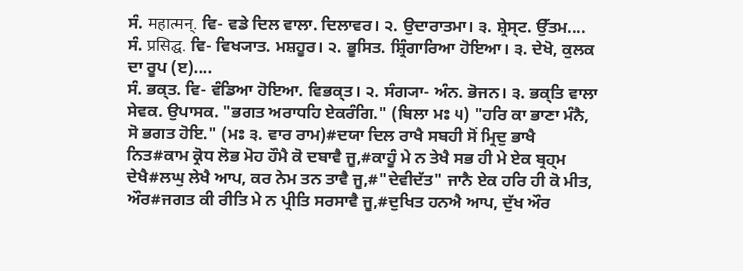ਸੰ. महात्मन्. ਵਿ- ਵਡੇ ਦਿਲ ਵਾਲਾ. ਦਿਲਾਵਰ। ੨. ਉਦਾਰਾਤਮਾ। ੩. ਸ਼੍ਰੇਸ੍ਟ. ਉੱਤਮ....
ਸੰ. प्रसिद्घ. ਵਿ- ਵਿਖ੍ਯਾਤ. ਮਸ਼ਹੂਰ। ੨. ਭੂਸਿਤ. ਸ਼੍ਰਿੰਗਾਰਿਆ ਹੋਇਆ। ੩. ਦੇਖੋ, ਕੁਲਕ ਦਾ ਰੂਪ (ੲ)....
ਸੰ. ਭਕ੍ਤ. ਵਿ- ਵੰਡਿਆ ਹੋਇਆ. ਵਿਭਕ੍ਤ। ੨. ਸੰਗ੍ਯਾ- ਅੰਨ. ਭੋਜਨ। ੩. ਭਕ੍ਤਿ ਵਾਲਾ ਸੇਵਕ. ਉਪਾਸਕ. "ਭਗਤ ਅਰਾਧਹਿ ਏਕਰੰਗਿ." (ਬਿਲਾ ਮਃ ੫) "ਹਰਿ ਕਾ ਭਾਣਾ ਮੰਨੈ, ਸੋ ਭਗਤ ਹੋਇ." (ਮਃ ੩. ਵਾਰ ਰਾਮ)#ਦਯਾ ਦਿਲ ਰਾਖੈ ਸਬਹੀ ਸੋਂ ਮ੍ਰਿਦੁ ਭਾਖੈ ਨਿਤ#ਕਾਮ ਕ੍ਰੋਧ ਲੋਭ ਮੋਹ ਹੌਮੈ ਕੋ ਦਬਾਵੈ ਜੂ,#ਕਾਹੂੰ ਮੇ ਨ ਤੇਖੈ ਸਭ ਹੀ ਮੇ ਏਕ ਬ੍ਰਹ੍ਮ ਦੇਖੈ#ਲਘੁ ਲੇਖੈ ਆਪ, ਕਰ ਨੇਮ ਤਨ ਤਾਵੈ ਜੂ,#"ਦੇਵੀਦੱਤ" ਜਾਨੈ ਏਕ ਹਰਿ ਹੀ ਕੋ ਮੀਤ, ਔਰ#ਜਗਤ ਕੀ ਰੀਤਿ ਮੇ ਨ ਪ੍ਰੀਤਿ ਸਰਸਾਵੈ ਜੂ,#ਦੁਖਿਤ ਹਨਐ ਆਪ, ਦੁੱਖ ਔਰ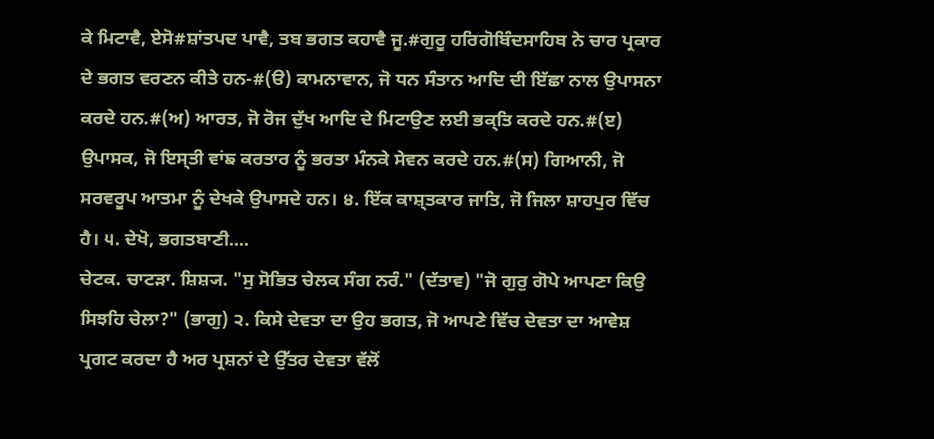ਕੇ ਮਿਟਾਵੈ, ਏਸੋ#ਸ਼ਾਂਤਪਦ ਪਾਵੈ, ਤਬ ਭਗਤ ਕਹਾਵੈ ਜੂ.#ਗੁਰੂ ਹਰਿਗੋਬਿੰਦਸਾਹਿਬ ਨੇ ਚਾਰ ਪ੍ਰਕਾਰ ਦੇ ਭਗਤ ਵਰਣਨ ਕੀਤੇ ਹਨ-#(ੳ) ਕਾਮਨਾਵਾਨ, ਜੋ ਧਨ ਸੰਤਾਨ ਆਦਿ ਦੀ ਇੱਛਾ ਨਾਲ ਉਪਾਸਨਾ ਕਰਦੇ ਹਨ.#(ਅ) ਆਰਤ, ਜੋ ਰੋਜ ਦੁੱਖ ਆਦਿ ਦੇ ਮਿਟਾਉਣ ਲਈ ਭਕ੍ਤਿ ਕਰਦੇ ਹਨ.#(ੲ) ਉਪਾਸਕ, ਜੋ ਇਸ੍ਤੀ ਵਾਂਙ ਕਰਤਾਰ ਨੂੰ ਭਰਤਾ ਮੰਨਕੇ ਸੇਵਨ ਕਰਦੇ ਹਨ.#(ਸ) ਗਿਆਨੀ, ਜੋ ਸਰਵਰੂਪ ਆਤਮਾ ਨੂੰ ਦੇਖਕੇ ਉਪਾਸਦੇ ਹਨ। ੪. ਇੱਕ ਕਾਸ਼੍ਤਕਾਰ ਜਾਤਿ, ਜੋ ਜਿਲਾ ਸ਼ਾਹਪੁਰ ਵਿੱਚ ਹੈ। ੫. ਦੇਖੋ, ਭਗਤਬਾਣੀ....
ਚੇਟਕ. ਚਾਟੜਾ. ਸ਼ਿਸ਼੍ਯ. "ਸੁ ਸੋਭਿਤ ਚੇਲਕ ਸੰਗ ਨਰੰ." (ਦੱਤਾਵ) "ਜੋ ਗੁਰੁ ਗੋਪੇ ਆਪਣਾ ਕਿਉ ਸਿਝਹਿ ਚੇਲਾ?" (ਭਾਗੁ) ੨. ਕਿਸੇ ਦੇਵਤਾ ਦਾ ਉਹ ਭਗਤ, ਜੋ ਆਪਣੇ ਵਿੱਚ ਦੇਵਤਾ ਦਾ ਆਵੇਸ਼ ਪ੍ਰਗਟ ਕਰਦਾ ਹੈ ਅਰ ਪ੍ਰਸ਼ਨਾਂ ਦੇ ਉੱਤਰ ਦੇਵਤਾ ਵੱਲੋਂ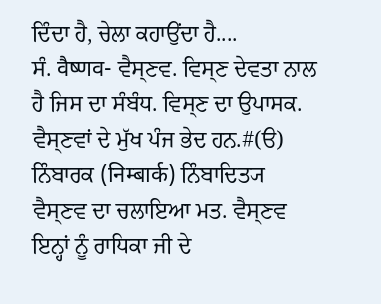ਦਿੰਦਾ ਹੈ, ਚੇਲਾ ਕਹਾਉਂਦਾ ਹੈ....
ਸੰ. वैष्णव- ਵੈਸ੍ਣਵ. ਵਿਸ੍ਣ ਦੇਵਤਾ ਨਾਲ ਹੈ ਜਿਸ ਦਾ ਸੰਬੰਧ. ਵਿਸ੍ਣ ਦਾ ਉਪਾਸਕ. ਵੈਸ੍ਣਵਾਂ ਦੇ ਮੁੱਖ ਪੰਜ ਭੇਦ ਹਨ.#(ੳ) ਨਿੰਬਾਰਕ (निम्बार्क) ਨਿੰਬਾਦਿਤ੍ਯ ਵੈਸ੍ਣਵ ਦਾ ਚਲਾਇਆ ਮਤ. ਵੈਸ੍ਣਵ ਇਨ੍ਹਾਂ ਨੂੰ ਰਾਧਿਕਾ ਜੀ ਦੇ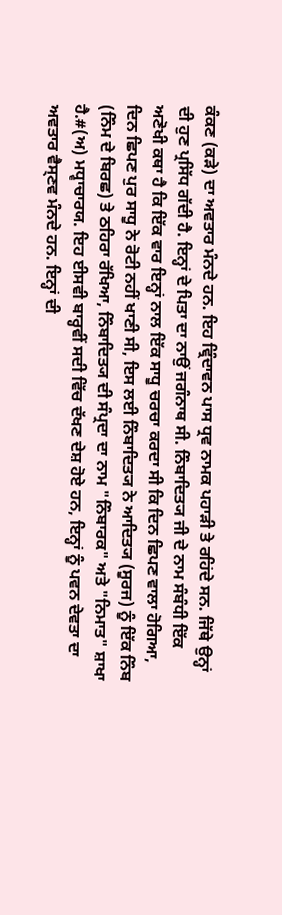ਕੰਕਣ (ਕੜੇ) ਦਾ ਅਵਤਾਰ ਮੰਨਦੇ ਹਨ. ਇਹ ਵ੍ਰਿੰਦਾਵਨ ਪਾਸ ਧ੍ਰਵ ਨਾਮਕ ਪਹਾੜੀ ਤੇ ਰਹਿਂਦੇ ਸਨ. ਜਿੱਥੇ ਉਨ੍ਹਾਂ ਦੀ ਹੁਣ ਪ੍ਰਸਿੱਧ ਗੱਦੀ ਹੈ. ਇਨ੍ਹਾਂ ਦੇ ਪਿਤਾ ਦਾ ਨਾਉਂ ਜਗੰਨਾਥ ਸੀ. ਨਿੰਬਾਦਿਤ੍ਯ ਜੀ ਦੇ ਨਾਮ ਸੰਬੰਧੀ ਇੱਕ ਅਣੋਖੀ ਕਥਾ ਹੈ ਕਿ ਇੱਕ ਵਾਰ ਇਨ੍ਹਾਂ ਨਾਲ ਇੱਕ ਸਾਧੂ ਚਰਚਾ ਕਰਦਾ ਸੀ ਕਿ ਦਿਨ ਛਿਪਣ ਵਾਲਾ ਹੋਗਿਆ, ਦਿਨ ਛਿਪਣ ਪੁਰ ਸਾਧੂ ਨੇ ਰੋਟੀ ਨਹੀਂ ਖਾਣੀ ਸੀ, ਇਸ ਲਈ ਨਿੰਬਾਦਿਤ੍ਯ ਨੇ ਆਦਿਤ੍ਯ (ਸੂਰਜ) ਨੂੰ ਇੱਕ ਨਿੰਬ (ਨਿੰਮ ਦੇ ਬਿਰਛ) ਤੇ ਠਹਿਰਾ ਰੱਖਿਆ, ਨਿੰਬਾਦਿਤ੍ਯ ਦੀ ਸੰਪ੍ਰਦਾ ਦਾ ਨਾਮ "ਨਿੰਬਾਰਕ" ਅਤੇ "ਨਿਮਾਤ" ਸ਼ਾਖਾ ਹੈ.#(ਅ) ਮਧ੍ਵਾਚਾਰਯ. ਇਹ ਈਸਵੀ ਬਾਰ੍ਹਵੀਂ ਸਦੀ ਵਿੱਚ ਦੱਖਣ ਦੇਸ਼ ਹੋਏ ਹਨ, ਇਨ੍ਹਾਂ ਨੂੰ ਪਵਨ ਦੇਵਤਾ ਦਾ ਅਵਤਾਰ ਵੈਸ੍ਣਵ ਮੰਨਦੇ ਹਨ. ਇਨ੍ਹਾਂ ਦੀ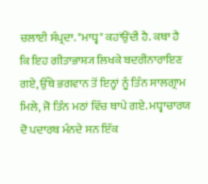ਚਲਾਈ ਸੰਪ੍ਰਦਾ. "ਮਾਧ੍ਵ" ਕਹਾਂਉਂਦੀ ਹੈ. ਕਥਾ ਹੈ ਕਿ ਇਹ ਗੀਤਾਭਾਸ਼੍ਯ ਲਿਖਕੇ ਬਦਰੀਨਾਰਾਇਣ ਗਏ, ਉੱਥੇ ਭਗਵਾਨ ਤੋਂ ਇਨ੍ਹਾਂ ਨੂੰ ਤਿੰਨ ਸਾਲਗ੍ਰਾਮ ਮਿਲੇ, ਜੋ ਤਿੰਨ ਮਠਾਂ ਵਿੱਚ ਥਾਪੇ ਗਏ. ਮਧ੍ਵਾਚਾਰਯ ਦੋ ਪਦਾਰਥ ਮੰਨਦੇ ਸਨ ਇੱਕ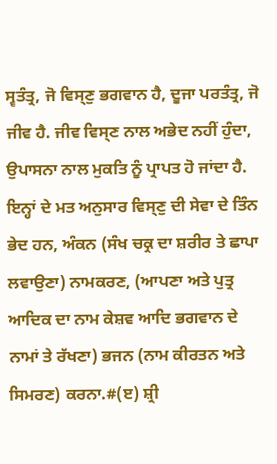ਸ੍ਵਤੰਤ੍ਰ, ਜੋ ਵਿਸ੍ਣੁ ਭਗਵਾਨ ਹੈ, ਦੂਜਾ ਪਰਤੰਤ੍ਰ, ਜੋ ਜੀਵ ਹੈ. ਜੀਵ ਵਿਸ੍ਣ ਨਾਲ ਅਭੇਦ ਨਹੀਂ ਹੁੰਦਾ, ਉਪਾਸਨਾ ਨਾਲ ਮੁਕਤਿ ਨੂੰ ਪ੍ਰਾਪਤ ਹੋ ਜਾਂਦਾ ਹੈ. ਇਨ੍ਹਾਂ ਦੇ ਮਤ ਅਨੁਸਾਰ ਵਿਸ੍ਣੁ ਦੀ ਸੇਵਾ ਦੇ ਤਿੰਨ ਭੇਦ ਹਨ, ਅੰਕਨ (ਸੰਖ ਚਕ੍ਰ ਦਾ ਸ਼ਰੀਰ ਤੇ ਛਾਪਾ ਲਵਾਉਣਾ) ਨਾਮਕਰਣ, (ਆਪਣਾ ਅਤੇ ਪੁਤ੍ਰ ਆਦਿਕ ਦਾ ਨਾਮ ਕੇਸ਼ਵ ਆਦਿ ਭਗਵਾਨ ਦੇ ਨਾਮਾਂ ਤੇ ਰੱਖਣਾ) ਭਜਨ (ਨਾਮ ਕੀਰਤਨ ਅਤੇ ਸਿਮਰਣ) ਕਰਨਾ.#(ੲ) ਸ਼੍ਰੀ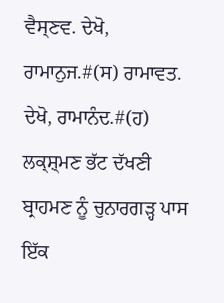ਵੈਸ੍ਣਵ. ਦੇਖੋ, ਰਾਮਾਨੁਜ.#(ਸ) ਰਾਮਾਵਤ. ਦੇਖੋ, ਰਾਮਾਨੰਦ.#(ਹ) ਲਕ੍ਸ਼੍ਮਣ ਭੱਟ ਦੱਖਣੀ ਬ੍ਰਾਹਮਣ ਨੂੰ ਚੁਨਾਰਗੜ੍ਹ ਪਾਸ ਇੱਕ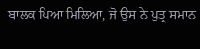ਬਾਲਕ ਪਿਆ ਮਿਲਿਆ, ਜੋ ਉਸ ਨੇ ਪੁਤ੍ਰ ਸਮਾਨ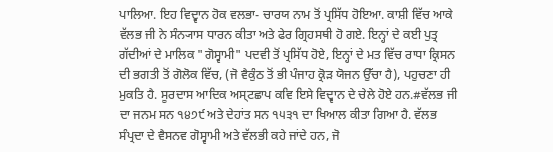ਪਾਲਿਆ. ਇਹ ਵਿਦ੍ਵਾਨ ਹੋਕ ਵਲਭਾ- ਚਾਰਯ ਨਾਮ ਤੋਂ ਪ੍ਰਸਿੱਧ ਹੋਇਆ. ਕਾਸ਼ੀ ਵਿੱਚ ਆਕੇ ਵੱਲਭ ਜੀ ਨੇ ਸੰਨ੍ਯਾਸ ਧਾਰਨ ਕੀਤਾ ਅਤੇ ਫੇਰ ਗ੍ਰਿਹਸਥੀ ਹੋ ਗਏ. ਇਨ੍ਹਾਂ ਦੇ ਕਈ ਪੁਤ੍ਰ ਗੱਦੀਆਂ ਦੇ ਮਾਲਿਕ "ਗੋਸ੍ਵਾਮੀ" ਪਦਵੀ ਤੋਂ ਪ੍ਰਸਿੱਧ ਹੋਏ, ਇਨ੍ਹਾਂ ਦੇ ਮਤ ਵਿੱਚ ਰਾਧਾ ਕ੍ਰਿਸਨ ਦੀ ਭਗਤੀ ਤੋਂ ਗੋਲੋਕ ਵਿੱਚ, (ਜੋ ਵੈਕੁੰਠ ਤੋਂ ਭੀ ਪੰਜਾਹ ਕ੍ਰੋੜ ਯੋਜਨ ਉੱਚਾ ਹੈ), ਪਹੁਚਣਾ ਹੀ ਮੁਕਤਿ ਹੈ. ਸੂਰਦਾਸ ਆਦਿਕ ਅਸ੍ਟਛਾਪ ਕਵਿ ਇਸੇ ਵਿਦ੍ਵਾਨ ਦੇ ਚੇਲੇ ਹੋਏ ਹਨ.#ਵੱਲਭ ਜੀ ਦਾ ਜਨਮ ਸਨ ੧੪੭੯ ਅਤੇ ਦੇਹਾਂਤ ਸਨ ੧੫੩੧ ਦਾ ਖਿਆਲ ਕੀਤਾ ਗਿਆ ਹੈ. ਵੱਲਭ ਸੰਪ੍ਰਦਾ ਦੇ ਵੈਸਨਵ ਗੋਸ੍ਵਾਮੀ ਅਤੇ ਵੱਲਭੀ ਕਹੇ ਜਾਂਦੇ ਹਨ, ਜੋ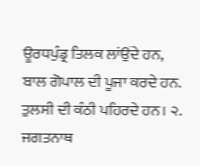ਊਰਧਪੁੰਡ੍ਰ ਤਿਲਕ ਲਾਂਉਂਦੇ ਹਨ, ਬਾਲ ਗੋਪਾਲ ਦੀ ਪੂਜਾ ਕਰਦੇ ਹਨ. ਤੁਲਸੀ ਦੀ ਕੰਠੀ ਪਹਿਰਦੇ ਹਨ। ੨. ਜਗਤਨਾਥ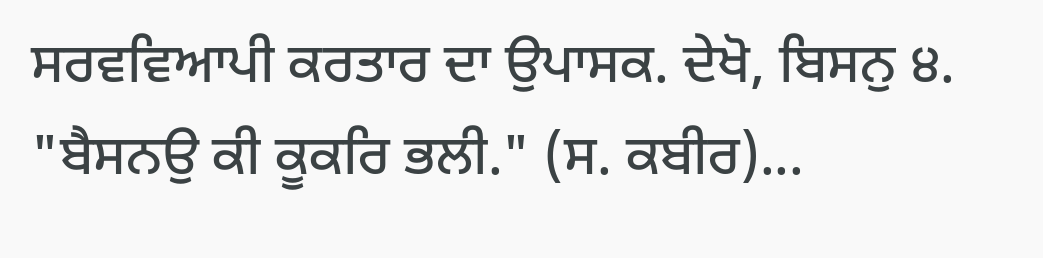ਸਰਵਵਿਆਪੀ ਕਰਤਾਰ ਦਾ ਉਪਾਸਕ. ਦੇਖੋ, ਬਿਸਨੁ ੪. "ਬੈਸਨਉ ਕੀ ਕੂਕਰਿ ਭਲੀ." (ਸ. ਕਬੀਰ)...